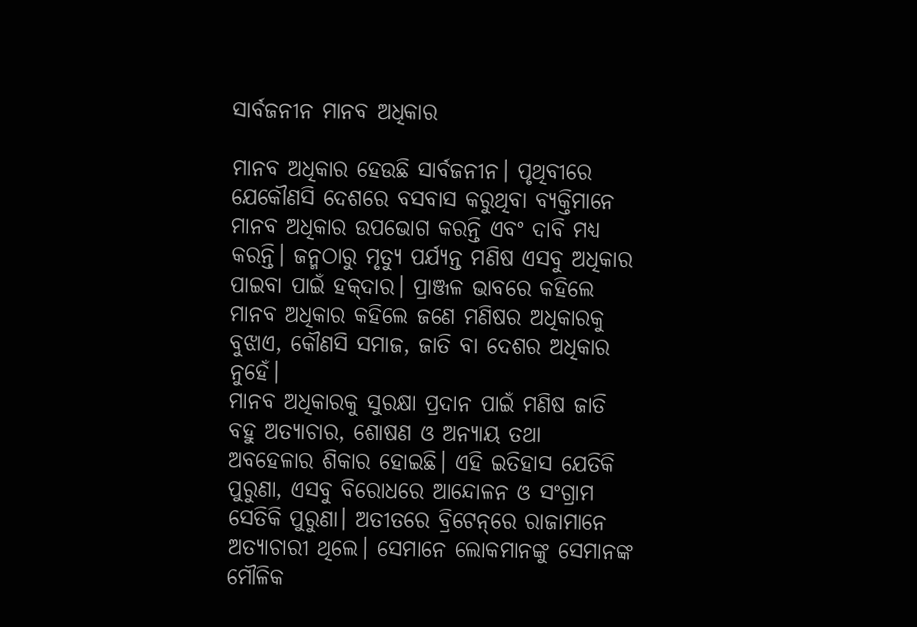ସାର୍ବଜନୀନ ମାନବ ଅଧିକାର

ମାନବ ଅଧିକାର ହେଉଛି ସାର୍ବଜନୀନ। ପୃଥିବୀରେ ଯେକୌଣସି ଦେଶରେ ବସବାସ କରୁଥିବା ବ୍ୟକ୍ତିମାନେ ମାନବ ଅଧିକାର ଉପଭୋଗ କରନ୍ତି ଏବଂ ଦାବି ମଧ୍ୟ କରନ୍ତି। ଜନ୍ମଠାରୁ ମୃତ୍ୟୁ ପର୍ଯ୍ୟନ୍ତ ମଣିଷ ଏସବୁ ଅଧିକାର ପାଇବା ପାଇଁ ହକ୍‌ଦାର। ପ୍ରାଞ୍ଜଳ ଭାବରେ କହିଲେ ମାନବ ଅଧିକାର କହିଲେ ଜଣେ ମଣିଷର ଅଧିକାରକୁ ବୁଝାଏ, କୌଣସି ସମାଜ, ଜାତି ବା ଦେଶର ଅଧିକାର ନୁହେଁ।
ମାନବ ଅଧିକାରକୁ ସୁରକ୍ଷା ପ୍ରଦାନ ପାଇଁ ମଣିଷ ଜାତି ବହୁ ଅତ୍ୟାଚାର, ଶୋଷଣ ଓ ଅନ୍ୟାୟ ତଥା ଅବହେଳାର ଶିକାର ହୋଇଛି। ଏହି ଇତିହାସ ଯେତିକି ପୁରୁଣା, ଏସବୁ ବିରୋଧରେ ଆନ୍ଦୋଳନ ଓ ସଂଗ୍ରାମ ସେତିକି ପୁରୁଣା। ଅତୀତରେ ବ୍ରିଟେନ୍‌ରେ ରାଜାମାନେ ଅତ୍ୟାଚାରୀ ଥିଲେ। ସେମାନେ ଲୋକମାନଙ୍କୁ ସେମାନଙ୍କ ମୌଳିକ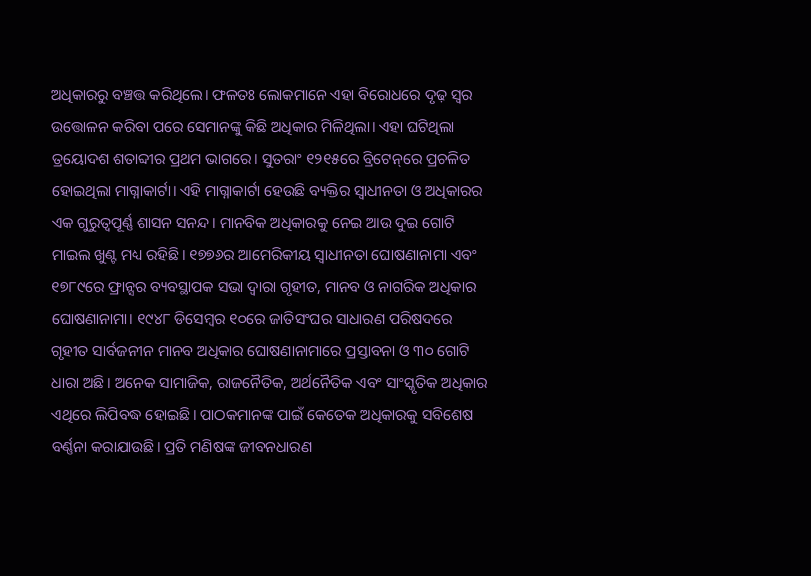ଅଧିକାରରୁ ବଞ୍ଚତ୍ତ କରିଥିଲେ। ଫଳତଃ ଲୋକମାନେ ଏହା ବିରୋଧରେ ଦୃଢ଼ ସ୍ବର ଉତ୍ତୋଳନ କରିବା ପରେ ସେମାନଙ୍କୁ କିଛି ଅଧିକାର ମିଳିଥିଲା। ଏହା ଘଟିଥିଲା ତ୍ରୟୋଦଶ ଶତାବ୍ଦୀର ପ୍ରଥମ ଭାଗରେ। ସୁତରାଂ ୧୨୧୫ରେ ବ୍ରିଟେନ୍‌ରେ ପ୍ରଚଳିତ ହୋଇଥିଲା ମାଗ୍ନାକାର୍ଟା। ଏହି ମାଗ୍ନାକାର୍ଟା ହେଉଛି ବ୍ୟକ୍ତିର ସ୍ବାଧୀନତା ଓ ଅଧିକାରର ଏକ ଗୁରୁତ୍ୱପୂର୍ଣ୍ଣ ଶାସନ ସନନ୍ଦ। ମାନବିକ ଅଧିକାରକୁ ନେଇ ଆଉ ଦୁଇ ଗୋଟି ମାଇଲ ଖୁଣ୍ଟ ମଧ୍ୟ ରହିଛି। ୧୭୭୬ର ଆମେରିକୀୟ ସ୍ବାଧୀନତା ଘୋଷଣାନାମା ଏବଂ ୧୭୮୯ରେ ଫ୍ରାନ୍ସର ବ୍ୟବସ୍ଥାପକ ସଭା ଦ୍ୱାରା ଗୃହୀତ, ମାନବ ଓ ନାଗରିକ ଅଧିକାର ଘୋଷଣାନାମା। ୧୯୪୮ ଡିସେମ୍ବର ୧୦ରେ ଜାତିସଂଘର ସାଧାରଣ ପରିଷଦରେ ଗୃହୀତ ସାର୍ବଜନୀନ ମାନବ ଅଧିକାର ଘୋଷଣାନାମାରେ ପ୍ରସ୍ତାବନା ଓ ୩୦ ଗୋଟି ଧାରା ଅଛି। ଅନେକ ସାମାଜିକ, ରାଜନୈତିକ, ଅର୍ଥନୈତିକ ଏବଂ ସାଂସ୍କୃତିକ ଅଧିକାର ଏଥିରେ ଲିପିବଦ୍ଧ ହୋଇଛି। ପାଠକମାନଙ୍କ ପାଇଁ କେତେକ ଅଧିକାରକୁ ସବିଶେଷ ବର୍ଣ୍ଣନା କରାଯାଉଛି। ପ୍ରତି ମଣିଷଙ୍କ ଜୀବନଧାରଣ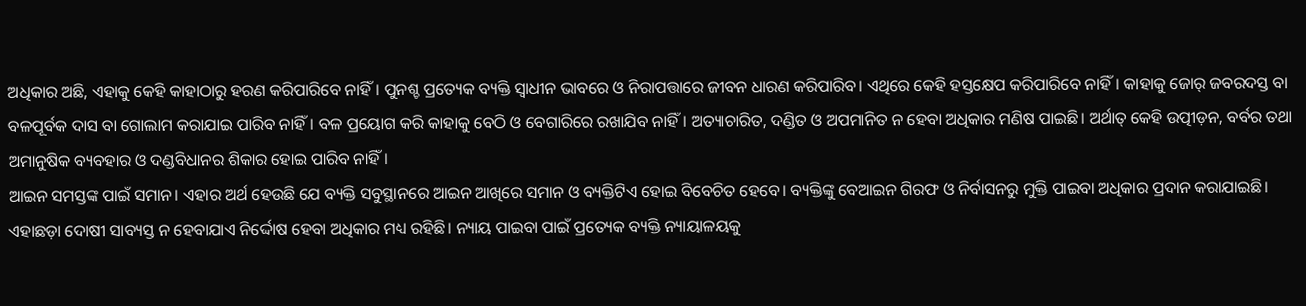ଅଧିକାର ଅଛି, ଏହାକୁ କେହି କାହାଠାରୁ ହରଣ କରିପାରିବେ ନାହିଁ। ପୁନଶ୍ଚ ପ୍ରତ୍ୟେକ ବ୍ୟକ୍ତି ସ୍ବାଧୀନ ଭାବରେ ଓ ନିରାପତ୍ତାରେ ଜୀବନ ଧାରଣ କରିପାରିବ। ଏଥିରେ କେହି ହସ୍ତକ୍ଷେପ କରିପାରିବେ ନାହିଁ। କାହାକୁ ଜୋର୍‌ ଜବରଦସ୍ତ ବା ବଳପୂର୍ବକ ଦାସ ବା ଗୋଲାମ କରାଯାଇ ପାରିବ ନାହିଁ। ବଳ ପ୍ରୟୋଗ କରି କାହାକୁ ବେଠି ଓ ବେଗାରିରେ ରଖାଯିବ ନାହିଁ। ଅତ୍ୟାଚାରିତ, ଦଣ୍ଡିତ ଓ ଅପମାନିତ ନ ହେବା ଅଧିକାର ମଣିଷ ପାଇଛି। ଅର୍ଥାତ୍‌ କେହି ଉତ୍ପୀଡ଼ନ, ବର୍ବର ତଥା ଅମାନୁଷିକ ବ୍ୟବହାର ଓ ଦଣ୍ଡବିଧାନର ଶିକାର ହୋଇ ପାରିବ ନାହିଁ।
ଆଇନ ସମସ୍ତଙ୍କ ପାଇଁ ସମାନ। ଏହାର ଅର୍ଥ ହେଉଛି ଯେ ବ୍ୟକ୍ତି ସବୁସ୍ଥାନରେ ଆଇନ ଆଖିରେ ସମାନ ଓ ବ୍ୟକ୍ତିଟିଏ ହୋଇ ବିବେଚିତ ହେବେ। ବ୍ୟକ୍ତିଙ୍କୁ ବେଆଇନ ଗିରଫ ଓ ନିର୍ବାସନରୁ ମୁକ୍ତି ପାଇବା ଅଧିକାର ପ୍ରଦାନ କରାଯାଇଛି। ଏହାଛଡ଼ା ଦୋଷୀ ସାବ୍ୟସ୍ତ ନ ହେବାଯାଏ ନିର୍ଦ୍ଦୋଷ ହେବା ଅଧିକାର ମଧ୍ୟ ରହିଛି। ନ୍ୟାୟ ପାଇବା ପାଇଁ ପ୍ରତ୍ୟେକ ବ୍ୟକ୍ତି ନ୍ୟାୟାଳୟକୁ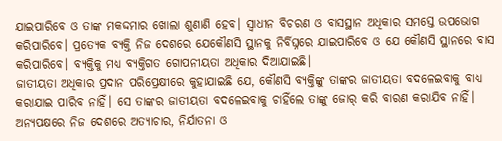ଯାଇପାରିବେ ଓ ତାଙ୍କ ମକଦ୍ଦମାର ଖୋଲା ଶୁଣାଣି ହେବ। ସ୍ବାଧୀନ ବିଚରଣ ଓ ବାସସ୍ଥାନ ଅଧିକାର ସମସ୍ତେ ଉପଭୋଗ କରିପାରିବେ। ପ୍ରତ୍ୟେକ ବ୍ୟକ୍ତି ନିଜ ଦେଶରେ ଯେକୌଣସି ସ୍ଥାନକୁ ନିର୍ବିଘ୍ନରେ ଯାଇପାରିବେ ଓ ଯେ କୌଣସି ସ୍ଥାନରେ ବାସ କରିପାରିବେ। ବ୍ୟକ୍ତିକୁ ମଧ୍ୟ ବ୍ୟକ୍ତିଗତ ଗୋପନୀୟତା ଅଧିକାର ଦିଆଯାଇଛି।
ଜାତୀୟତା ଅଧିକାର ପ୍ରଦାନ ପରିପ୍ରେକ୍ଷୀରେ କୁହାଯାଇଛି ଯେ, କୌଣସି ବ୍ୟକ୍ତିଙ୍କୁ ତାଙ୍କର ଜାତୀୟତା ବଦଳେଇବାକୁ ବାଧ୍ୟ କରାଯାଇ ପାରିବ ନାହିଁ। ସେ ତାଙ୍କର ଜାତୀୟତା ବଦଳେଇବାକୁ ଚାହିଁଲେ ତାଙ୍କୁ ଜୋର୍‌ କରି ବାରଣ କରାଯିବ ନାହିଁ। ଅନ୍ୟପକ୍ଷରେ ନିଜ ଦେଶରେ ଅତ୍ୟାଚାର, ନିର୍ଯାତନା ଓ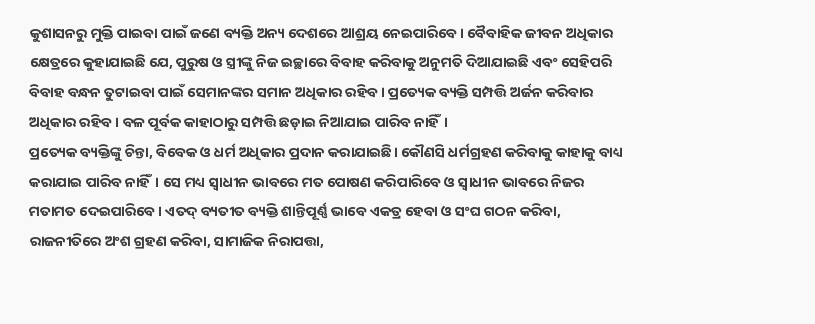କୁଶାସନରୁ ମୁକ୍ତି ପାଇବା ପାଇଁ ଜଣେ ବ୍ୟକ୍ତି ଅନ୍ୟ ଦେଶରେ ଆଶ୍ରୟ ନେଇପାରିବେ। ବୈବାହିକ ଜୀବନ ଅଧିକାର କ୍ଷେତ୍ରରେ କୁହାଯାଇଛି ଯେ, ପୁରୁଷ ଓ ସ୍ତ୍ରୀଙ୍କୁ ନିଜ ଇଚ୍ଛାରେ ବିବାହ କରିବାକୁ ଅନୁମତି ଦିଆଯାଇଛି ଏବଂ ସେହିପରି ବିବାହ ବନ୍ଧନ ତୁଟାଇବା ପାଇଁ ସେମାନଙ୍କର ସମାନ ଅଧିକାର ରହିବ। ପ୍ରତ୍ୟେକ ବ୍ୟକ୍ତି ସମ୍ପତ୍ତି ଅର୍ଜନ କରିବାର ଅଧିକାର ରହିବ। ବଳ ପୂର୍ବକ କାହାଠାରୁ ସମ୍ପତ୍ତି ଛଡ଼ାଇ ନିଆଯାଇ ପାରିବ ନାହିଁ।
ପ୍ରତ୍ୟେକ ବ୍ୟକ୍ତିଙ୍କୁ ଚିନ୍ତା, ବିବେକ ଓ ଧର୍ମ ଅଧିକାର ପ୍ରଦାନ କରାଯାଇଛି। କୌଣସି ଧର୍ମଗ୍ରହଣ କରିବାକୁ କାହାକୁ ବାଧ୍ୟ କରାଯାଇ ପାରିବ ନାହିଁ। ସେ ମଧ୍ୟ ସ୍ବାଧୀନ ଭାବରେ ମତ ପୋଷଣ କରିପାରିବେ ଓ ସ୍ବାଧୀନ ଭାବରେ ନିଜର ମତାମତ ଦେଇପାରିବେ। ଏତଦ୍‌ ବ୍ୟତୀତ ବ୍ୟକ୍ତି ଶାନ୍ତିପୂର୍ଣ୍ଣ ଭାବେ ଏକତ୍ର ହେବା ଓ ସଂଘ ଗଠନ କରିବା, ରାଜନୀତିରେ ଅଂଶ ଗ୍ରହଣ କରିବା, ସାମାଜିକ ନିରାପତ୍ତା,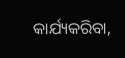କାର୍ଯ୍ୟକରିବା,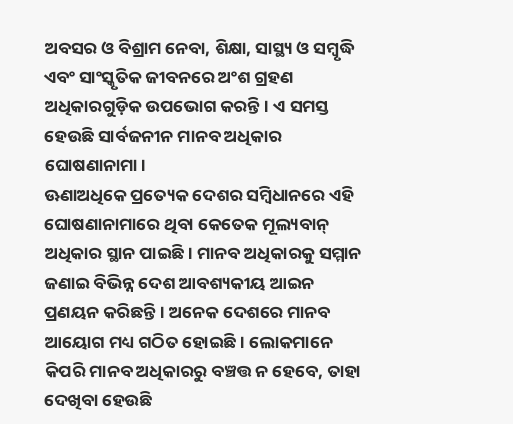ଅବସର ଓ ବିଶ୍ରାମ ନେବା, ଶିକ୍ଷା, ସାସ୍ଥ୍ୟ ଓ ସମ୍ବୃଦ୍ଧି ଏବଂ ସାଂସ୍କୃତିକ ଜୀବନରେ ଅଂଶ ଗ୍ରହଣ ଅଧିକାରଗୁଡ଼ିକ ଉପଭୋଗ କରନ୍ତି। ଏ ସମସ୍ତ ହେଉଛି ସାର୍ବଜନୀନ ମାନବ ଅଧିକାର ଘୋଷଣାନାମା।
ଊଣାଅଧିକେ ପ୍ରତ୍ୟେକ ଦେଶର ସମ୍ବିଧାନରେ ଏହି ଘୋଷଣାନାମାରେ ଥିବା କେତେକ ମୂଲ୍ୟବାନ୍‌ ଅଧିକାର ସ୍ଥାନ ପାଇଛି। ମାନବ ଅଧିକାରକୁ ସମ୍ମାନ ଜଣାଇ ବିଭିନ୍ନ ଦେଶ ଆବଶ୍ୟକୀୟ ଆଇନ ପ୍ରଣୟନ କରିଛନ୍ତି। ଅନେକ ଦେଶରେ ମାନବ ଆୟୋଗ ମଧ୍ୟ ଗଠିତ ହୋଇଛି। ଲୋକମାନେ କିପରି ମାନବ ଅଧିକାରରୁ ବଞ୍ଚତ୍ତ ନ ହେବେ, ତାହା ଦେଖିବା ହେଉଛି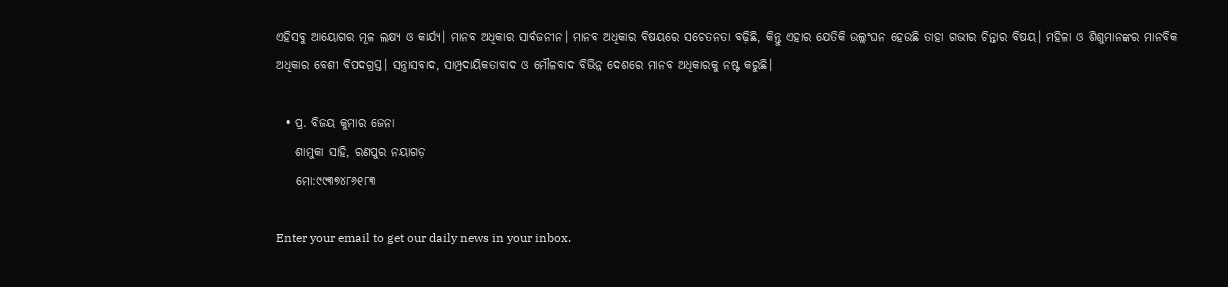ଏହିସବୁ ଆୟୋଗର ମୂଳ ଲକ୍ଷ୍ୟ ଓ କାର୍ଯ୍ୟ। ମାନବ ଅଧିକାର ସାର୍ବଜନୀନ। ମାନବ ଅଧିକାର ବିଷୟରେ ସଚେତନତା ବଢ଼ିଛି, କିନ୍ତୁ ଏହାର ଯେତିକି ଉଲ୍ଲଂଘନ ହେଉଛି ତାହା ଗଭୀର ଚିନ୍ତାର ବିଷୟ। ମହିଳା ଓ ଶିଶୁମାନଙ୍କର ମାନବିକ ଅଧିକାର ବେଶୀ ବିପଦଗ୍ରସ୍ତ। ସନ୍ତ୍ରାସବାଦ, ସାମ୍ପ୍ରଦାୟିକତାବାଦ ଓ ମୌଳବାଦ ବିଭିନ୍ନ ଦେଶରେ ମାନବ ଅଧିକାରକୁ ନଷ୍ଟ କରୁଛି।

  • ପ୍ର. ବିଜୟ କୁମାର ଜେନା
    ଶାମୁକା ସାହି, ରଣପୁର ନୟାଗଡ଼
    ମୋ:୯୯୩୭୪୮୬୧୮୩

Enter your email to get our daily news in your inbox.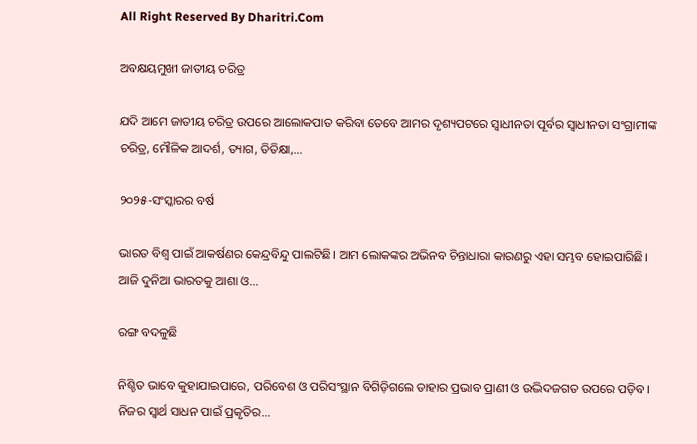All Right Reserved By Dharitri.Com

ଅବକ୍ଷୟମୁଖୀ ଜାତୀୟ ଚରିତ୍ର

ଯଦି ଆମେ ଜାତୀୟ ଚରିତ୍ର ଉପରେ ଆଲୋକପାତ କରିବା ତେବେ ଆମର ଦୃଶ୍ୟପଟରେ ସ୍ବାଧୀନତା ପୂର୍ବର ସ୍ବାଧୀନତା ସଂଗ୍ରାମୀଙ୍କ ଚରିତ୍ର, ମୌଳିକ ଆଦର୍ଶ, ତ୍ୟାଗ, ତିତିକ୍ଷା,...

୨୦୨୫-ସଂସ୍କାରର ବର୍ଷ

ଭାରତ ବିଶ୍ୱ ପାଇଁ ଆକର୍ଷଣର କେନ୍ଦ୍ରବିନ୍ଦୁ ପାଲଟିଛି। ଆମ ଲୋକଙ୍କର ଅଭିନବ ଚିନ୍ତାଧାରା କାରଣରୁ ଏହା ସମ୍ଭବ ହୋଇପାରିଛି। ଆଜି ଦୁନିଆ ଭାରତକୁ ଆଶା ଓ...

ରଙ୍ଗ ବଦଳୁଛି

ନିଶ୍ଚିତ ଭାବେ କୁହାଯାଇପାରେ, ପରିବେଶ ଓ ପରିସଂସ୍ଥାନ ବିଗିଡ଼ିଗଲେ ତାହାର ପ୍ରଭାବ ପ୍ରାଣୀ ଓ ଉଦ୍ଭିଦଜଗତ ଉପରେ ପଡ଼ିବ। ନିଜର ସ୍ବାର୍ଥ ସାଧନ ପାଇଁ ପ୍ରକୃତିର...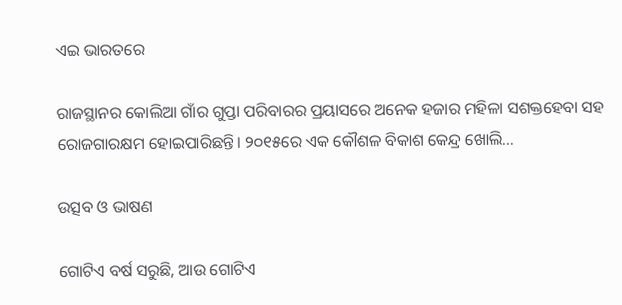ଏଇ ଭାରତରେ

ରାଜସ୍ଥାନର କୋଲିଆ ଗାଁର ଗୁପ୍ତା ପରିବାରର ପ୍ରୟାସରେ ଅନେକ ହଜାର ମହିଳା ସଶକ୍ତହେବା ସହ ରୋଜଗାରକ୍ଷମ ହୋଇପାରିଛନ୍ତି। ୨୦୧୫ରେ ଏକ କୌଶଳ ବିକାଶ କେନ୍ଦ୍ର ଖୋଲି...

ଉତ୍ସବ ଓ ଭାଷଣ

ଗୋଟିଏ ବର୍ଷ ସରୁଛି, ଆଉ ଗୋଟିଏ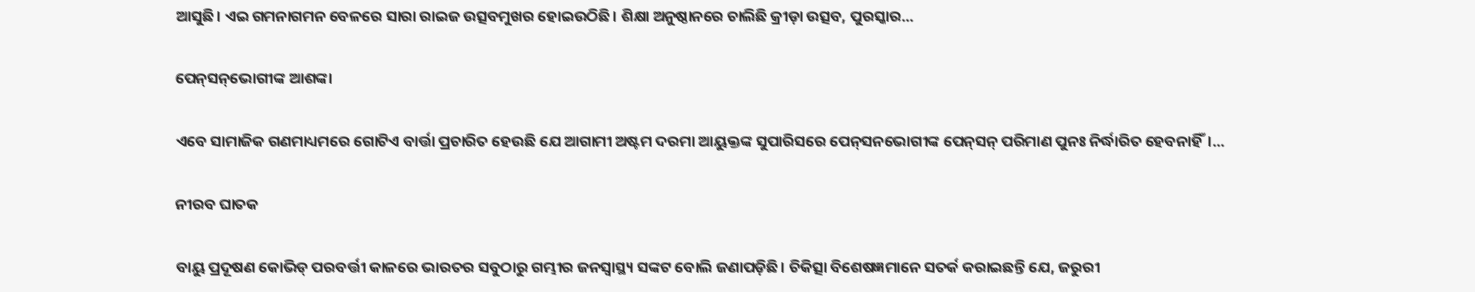ଆସୁଛି। ଏଇ ଗମନାଗମନ ବେଳରେ ସାରା ରାଇଜ ଉତ୍ସବମୁଖର ହୋଇଉଠିଛି। ଶିକ୍ଷା ଅନୁଷ୍ଠାନରେ ଚାଲିଛି କ୍ରୀଡ଼ା ଉତ୍ସବ, ପୁରସ୍କାର...

ପେନ୍‌ସନ୍‌ଭୋଗୀଙ୍କ ଆଶଙ୍କା

ଏବେ ସାମାଜିକ ଗଣମାଧ୍ୟମରେ ଗୋଟିଏ ବାର୍ତ୍ତା ପ୍ରଚାରିତ ହେଉଛି ଯେ ଆଗାମୀ ଅଷ୍ଟମ ଦରମା ଆୟୁକ୍ତଙ୍କ ସୁପାରିସରେ ପେନ୍‌ସନଭୋଗୀଙ୍କ ପେନ୍‌ସନ୍‌ ପରିମାଣ ପୁନଃ ନିର୍ଦ୍ଧାରିତ ହେବନାହିଁ।...

ନୀରବ ଘାତକ

ବାୟୁ ପ୍ରଦୂଷଣ କୋଭିଡ୍‌ ପରବର୍ତ୍ତୀ କାଳରେ ଭାରତର ସବୁଠାରୁ ଗମ୍ଭୀର ଜନସ୍ବାସ୍ଥ୍ୟ ସଙ୍କଟ ବୋଲି ଜଣାପଡ଼ିଛି। ଚିକିତ୍ସା ବିଶେଷଜ୍ଞମାନେ ସତର୍କ କରାଇଛନ୍ତି ଯେ, ଜରୁରୀ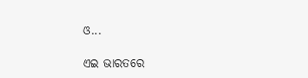ଓ...

ଏଇ ଭାରତରେ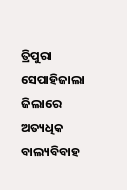ତ୍ରିପୁରା ସେପାହିଜାଲା ଜିଲାରେ ଅତ୍ୟଧିକ ବାଲ୍ୟବିବାହ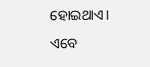ହୋଇଥାଏ। ଏବେ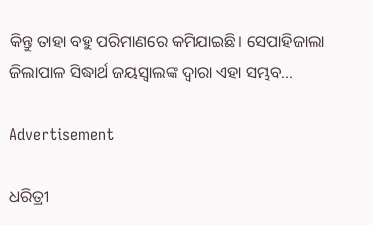କିନ୍ତୁ ତାହା ବହୁ ପରିମାଣରେ କମିଯାଇଛି। ସେପାହିଜାଲା ଜିଲାପାଳ ସିଦ୍ଧାର୍ଥ ଜୟସ୍ବାଲଙ୍କ ଦ୍ୱାରା ଏହା ସମ୍ଭବ...

Advertisement

ଧରିତ୍ରୀ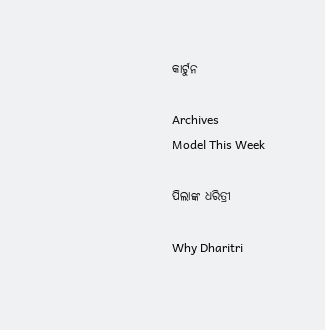କାର୍ଟୁନ

Archives
Model This Week

ପିଲାଙ୍କ ଧରିତ୍ରୀ

Why Dharitri